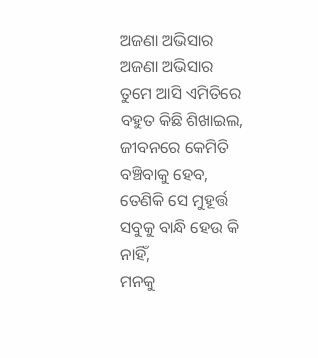ଅଜଣା ଅଭିସାର
ଅଜଣା ଅଭିସାର
ତୁମେ ଆସି ଏମିତିରେ ବହୁତ କିଛି ଶିଖାଇଲ,
ଜୀବନରେ କେମିତି ବଞ୍ଚିବାକୁ ହେବ,
ତେଣିକି ସେ ମୁହୂର୍ତ୍ତ ସବୁକୁ ବାନ୍ଧି ହେଉ କି ନାହିଁ,
ମନକୁ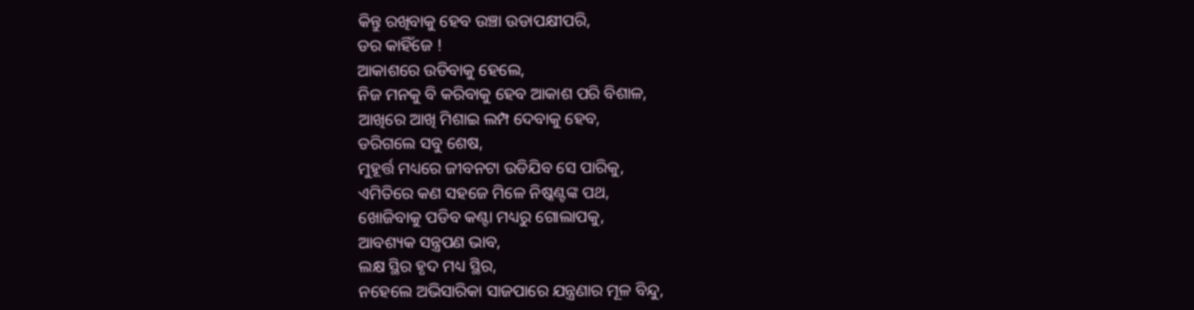କିନ୍ତୁ ରଖିବାକୁ ହେବ ଉଞ୍ଚା ଉଡାପକ୍ଷୀପରି,
ଡର କାହିଁଜେ !
ଆକାଶରେ ଉଡିବାକୁ ହେଲେ,
ନିଜ ମନକୁ ବି କରିବାକୁ ହେବ ଆକାଶ ପରି ବିଶାଳ,
ଆଖିରେ ଆଖି ମିଶାଇ ଲମ୍ପ ଦେବାକୁ ହେବ,
ଡରିଗଲେ ସବୁ ଶେଷ,
ମୁହୂର୍ତ୍ତ ମଧ୍ୟରେ ଜୀବନଟା ଉଡିଯିବ ସେ ପାରିକୁ,
ଏମିତିରେ କଣ ସହଜେ ମିଳେ ନିଷ୍କଣ୍ଟଙ୍କ ପଥ,
ଖୋଜିବାକୁ ପଡିବ କଣ୍ଟା ମଧ୍ୟରୁ ଗୋଲାପକୁ,
ଆବଶ୍ୟକ ସନ୍ତ୍ରପଣ ଭାବ,
ଲକ୍ଷ ସ୍ଥିର ହୃଦ ମଧ୍ୟ ସ୍ଥିର,
ନହେଲେ ଅଭିସାରିକା ସାଜପାରେ ଯନ୍ତ୍ରଣାର ମୂଳ ବିନ୍ଦୁ,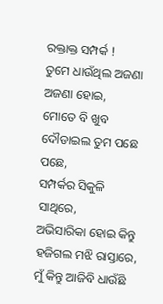ରକ୍ତାକ୍ତ ସମ୍ପର୍କ !
ତୁମେ ଧାଉଁଥିଲ ଅଜଣା ଅଜଣା ହୋଇ,
ମୋତେ ବି ଖୁବ ଦୌଡାଇଲ ତୁମ ପଛେ ପଛେ,
ସମ୍ପର୍କର ସିକୁଳି ସାଥିରେ,
ଅଭିସାରିକା ହୋଇ କିନ୍ତୁ ହଜିଗଲ ମଝି ରାସ୍ତାରେ,
ମୁଁ କିନ୍ତୁ ଆଜିବି ଧାଉଁଛି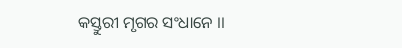କସ୍ତୁରୀ ମୃଗର ସଂଧାନେ ।।